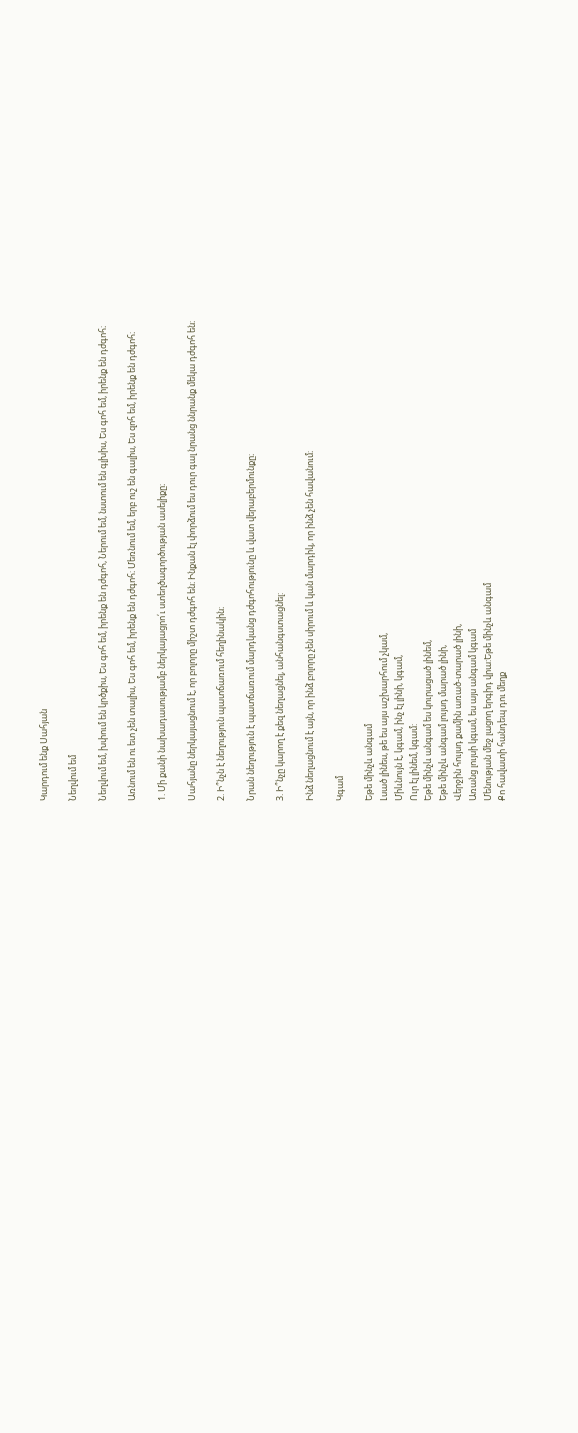Կարդում ենք Սահյան

Նեղվում եմ

Նեղվում եմ, խփում են կրծքիս, Ես գոհ եմ, իրենք են դժգոհ, Ներում եմ, նստում են գլխիս, Ես գոհ եմ, իրենք են դժգոհ։

Առնում են ու ետ չեն տալիս, Ես գոհ եմ, իրենք են դժգոհ։ Մեռնում եմ, երբ ուշ են գալիս, Ես զոհ եմ, իրենք են դժգոհ։

1. Մի քանի նախադասությամբ ներկայացրո՛ւ ստեղծագործության ասելիքը։

Սահյանը ներկայացնում է, որ բոլորը միշտ դժգոհ են։ Ինքան էլ փորձում ես դուր գալ նրանց ննրանք մեկա դժգոհ են։

2. Ի՞նչն է նեղություն պատճառում հեղինակին։

Նրան նեղություն է պատճառում մարդկանց դժգոհությունը և վատ վերաբերմունքը։

3. Ի՞նչը կարող է քեզ նեղացնել, անհանգստացնել:

Ինձ նեղացնում է այն, որ ինձ բոլորը չեն սիրում և կան մարդիկ, որ ինձ չեն հավանում։

Կգամ

Եթե մինչև անգամ
Լսած լինես, թե ես այս աշխարհում չկամ,
Միևնույն է, կգամ, ինչ էլ լինի, կգամ,
Ուր էլ լինեմ, կգամ:
Եթե մինչև անգամ ես կուրացած լինեմ,
Եթե մինչև անգամ լույսդ մարած լինի,
Վերջին հույսդ քամին առած-տարած լինի,
Առանց լույսի կգամ, ես այս անգամ կգամ
Մենության մեջ լացող երգիդ վրա:Եթե մինչև անգամ
Քո հավատի հանդեպ դու մեղք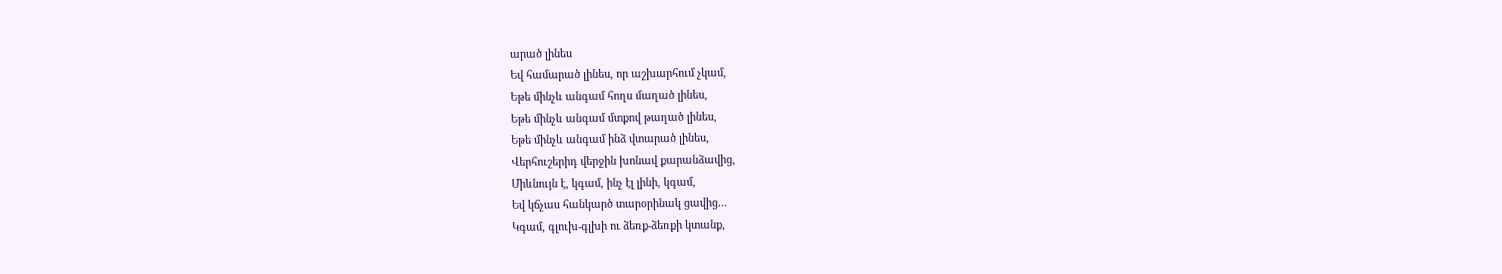արած լինես
Եվ համարած լինես, որ աշխարհում չկամ,
Եթե մինչև անգամ հողս մաղած լինես,
Եթե մինչև անգամ մտքով թաղած լինես,
Եթե մինչև անգամ ինձ վտարած լինես,
Վերհուշերիդ վերջին խոնավ քարանձավից,
Միևնույն է, կգամ, ինչ էլ լինի, կգամ,
Եվ կճչաս հանկարծ տարօրինակ ցավից…
Կգամ, գլուխ-գլխի ու ձեռք-ձեռքի կտանք,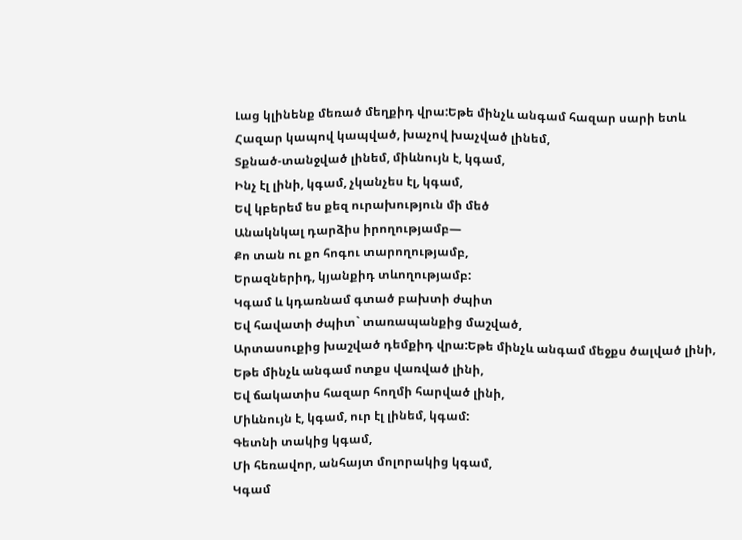Լաց կլինենք մեռած մեղքիդ վրա:Եթե մինչև անգամ հազար սարի ետև
Հազար կապով կապված, խաչով խաչված լինեմ,
Տքնած-տանջված լինեմ, միևնույն է, կգամ,
Ինչ էլ լինի, կգամ, չկանչես էլ, կգամ,
Եվ կբերեմ ես քեզ ուրախություն մի մեծ
Անակնկալ դարձիս իրողությամբ—
Քո տան ու քո հոգու տարողությամբ,
Երազներիդ, կյանքիդ տևողությամբ:
Կգամ և կդառնամ գտած բախտի ժպիտ
Եվ հավատի ժպիտ` տառապանքից մաշված,
Արտասուքից խաշված դեմքիդ վրա:Եթե մինչև անգամ մեջքս ծալված լինի,
Եթե մինչև անգամ ոտքս վառված լինի,
Եվ ճակատիս հազար հողմի հարված լինի,
Միևնույն է, կգամ, ուր էլ լինեմ, կգամ:
Գետնի տակից կգամ,
Մի հեռավոր, անհայտ մոլորակից կգամ,
Կգամ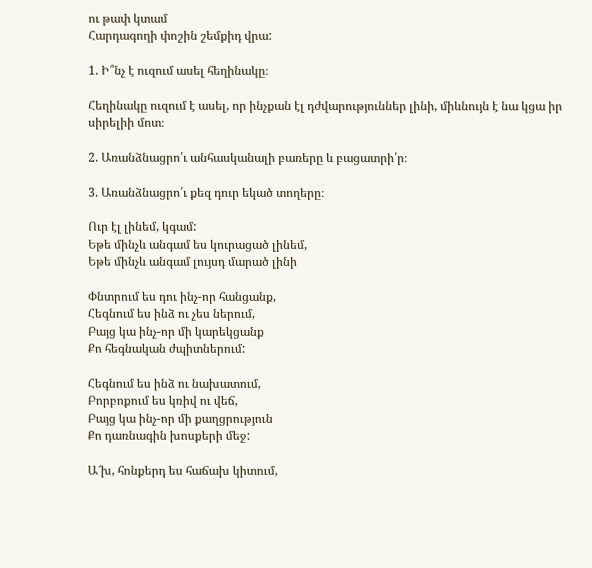ու թափ կտամ
Հարդագողի փոշին շեմքիդ վրա:

1. Ի՞նչ է ուզում ասել հեղինակը։

Հեղինակը ուզում է ասել, որ ինչքան էլ դժվարություններ լինի, միևնույն է նա կցա իր սիրելիի մոտ։

2. Առանձնացրո՛ւ անհասկանալի բառերը և բացատրի՛ր։

3. Առանձնացրո՛ւ քեզ դուր եկած տողերը։

Ուր էլ լինեմ, կգամ:
Եթե մինչև անգամ ես կուրացած լինեմ,
Եթե մինչև անգամ լույսդ մարած լինի

Փնտրում ես դու ինչ-որ հանցանք,
Հեգնում ես ինձ ու չես ներում,
Բայց կա ինչ-որ մի կարեկցանք
Քո հեգնական ժպիտներում:

Հեգնում ես ինձ ու նախատում,
Բորբոքում ես կռիվ ու վեճ,
Բայց կա ինչ-որ մի քաղցրություն
Քո դառնագին խոսքերի մեջ:

Ա՜խ, հոնքերդ ես հաճախ կիտում,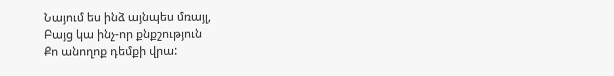Նայում ես ինձ այնպես մռայլ,
Բայց կա ինչ-որ քնքշություն
Քո անողոք դեմքի վրա: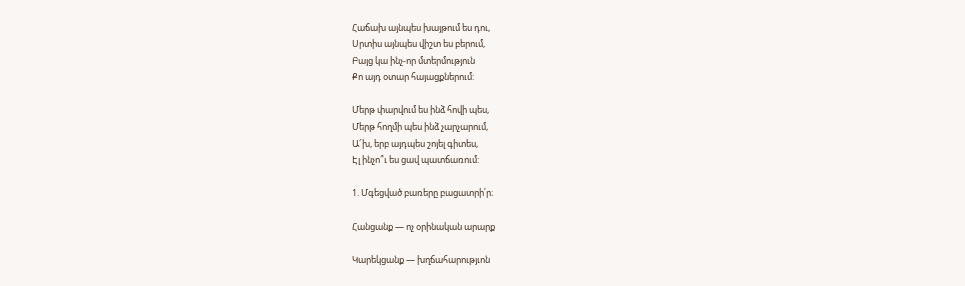Հաճախ այնպես խայթում ես դու,
Սրտիս այնպես վիշտ ես բերում,
Բայց կա ինչ-որ մտերմություն
Քո այդ օտար հայացքներում:

Մերթ փարվում ես ինձ հովի պես,
Մերթ հողմի պես ինձ չարչարում,
Ա՜խ, երբ այդպես շոյել գիտես,
Էլ ինչո՞ւ ես ցավ պատճառում:

1. Մգեցված բառերը բացատրի՛ր։

Հանցանք — ոչ օրինական արարք

Կարեկցանք — խղճահարությւոն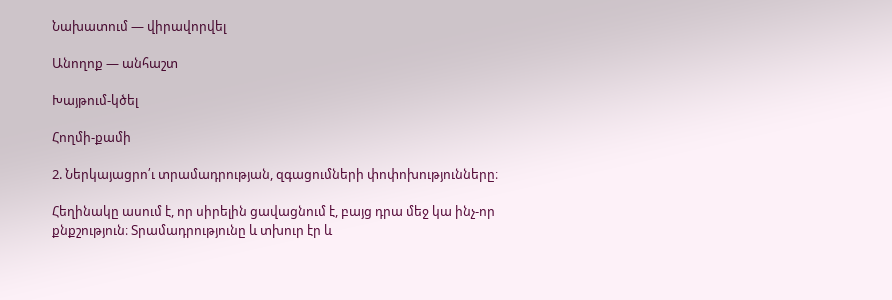Նախատում — վիրավորվել

Անողոք — անհաշտ

Խայթում-կծել

Հողմի-քամի

2. Ներկայացրո՛ւ տրամադրության, զգացումների փոփոխությունները։

Հեղինակը ասում է, որ սիրելին ցավացնում է, բայց դրա մեջ կա ինչ-որ քնքշություն։ Տրամադրությունը և տխուր էր և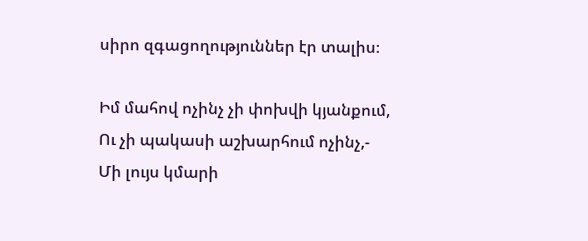սիրո զգացողություններ էր տալիս։

Իմ մահով ոչինչ չի փոխվի կյանքում,
Ու չի պակասի աշխարհում ոչինչ,-
Մի լույս կմարի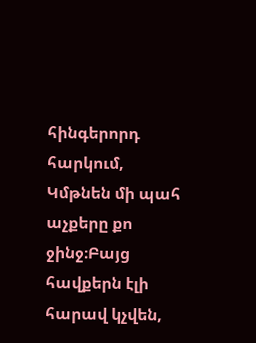հինգերորդ հարկում,
Կմթնեն մի պահ աչքերը քո ջինջ։Բայց հավքերն էլի հարավ կչվեն,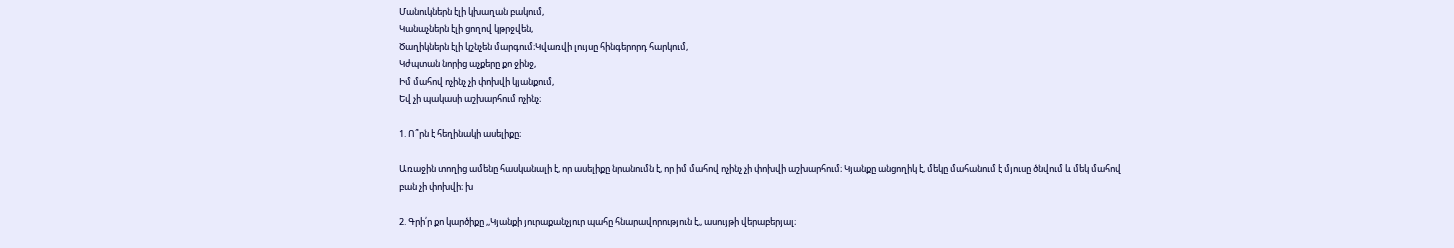Մանուկներն էլի կխաղան բակում,
Կանաչներն էլի ցողով կթրջվեն,
Ծաղիկներն էլի կշնչեն մարգում։Կվառվի լույսը հինգերորդ հարկում,
Կժպտան նորից աչքերը քո ջինջ,
Իմ մահով ոչինչ չի փոխվի կյանքում,
Եվ չի պակասի աշխարհում ոչինչ։

1. Ո՞րն է հեղինակի ասելիքը։

Առաջին տողից ամենը հասկանալի է, որ ասելիքը նրանումն է, որ իմ մահով ոչինչ չի փոխվի աշխարհում։ Կյանքը անցողիկ է, մեկը մահանում է մյուսը ծնվում և մեկ մահով բան չի փոխվի։ խ

2. Գրի՛ր քո կարծիքը ,,Կյանքի յուրաքանչյուր պահը հնարավորություն է,, ասույթի վերաբերյալ։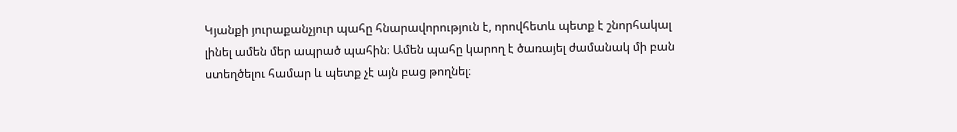Կյանքի յուրաքանչյուր պահը հնարավորություն է, որովհետև պետք է շնորհակալ լինել ամեն մեր ապրած պահին։ Ամեն պահը կարող է ծառայել ժամանակ մի բան ստեղծելու համար և պետք չէ այն բաց թողնել։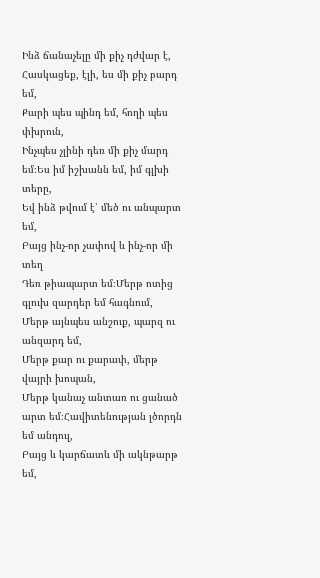Ինձ ճանաչելը մի քիչ դժվար է,
Հասկացեք, էլի, ես մի քիչ բարդ եմ,
Քարի պես պինդ եմ, հողի պես փխրուն,
Ինչպես չլինի դեռ մի քիչ մարդ եմ։Ես իմ իշխանն եմ, իմ գլխի տերը,
Եվ ինձ թվում է՝ մեծ ու անպարտ եմ,
Բայց ինչ-որ չափով և ինչ-որ մի տեղ
Դեռ թիապարտ եմ։Մերթ ոտից գլուխ զարդեր եմ հագնում,
Մերթ այնպես անշուք, պարզ ու անզարդ եմ,
Մերթ քար ու քարափ, մերթ վայրի խոպան,
Մերթ կանաչ անտառ ու ցանած արտ եմ։Հավիտենության լծորդն եմ անդուլ,
Բայց և կարճատև մի ակնթարթ եմ,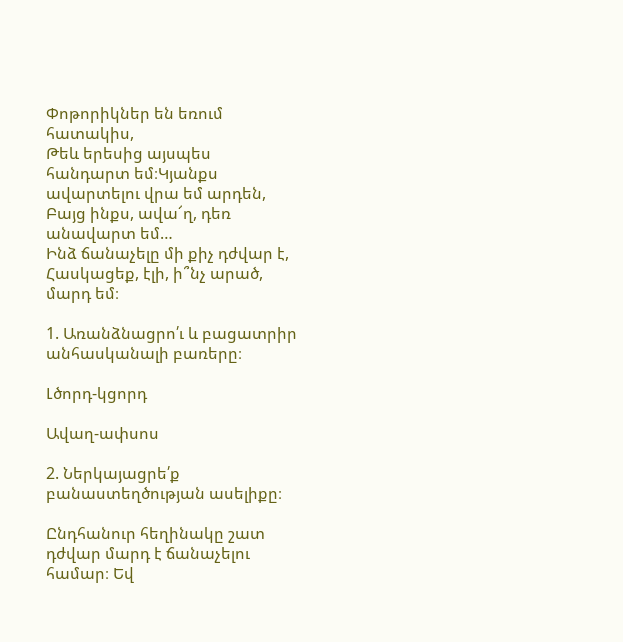Փոթորիկներ են եռում հատակիս,
Թեև երեսից այսպես հանդարտ եմ։Կյանքս ավարտելու վրա եմ արդեն,
Բայց ինքս, ավա՜ղ, դեռ անավարտ եմ…
Ինձ ճանաչելը մի քիչ դժվար է,
Հասկացեք, էլի, ի՞նչ արած, մարդ եմ։

1. Առանձնացրո՛ւ և բացատրիր անհասկանալի բառերը։

Լծորդ-կցորդ

Ավաղ-ափսոս

2. Ներկայացրե՛ք բանաստեղծության ասելիքը։

Ընդհանուր հեղինակը շատ դժվար մարդ է ճանաչելու համար։ Եվ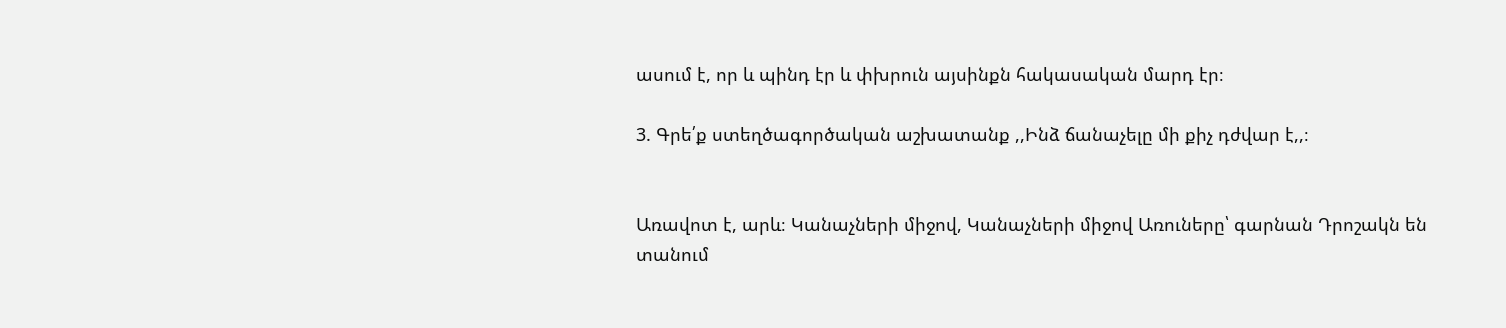ասում է, որ և պինդ էր և փխրուն այսինքն հակասական մարդ էր։

3. Գրե՛ք ստեղծագործական աշխատանք ,,Ինձ ճանաչելը մի քիչ դժվար է,,։


Առավոտ է, արև։ Կանաչների միջով, Կանաչների միջով Առուները՝ գարնան Դրոշակն են տանում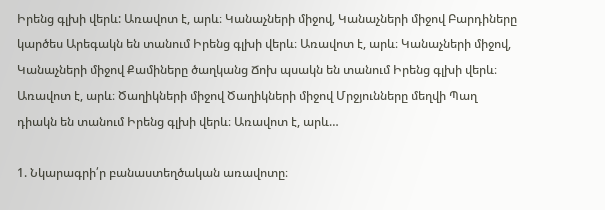Իրենց գլխի վերև: Առավոտ է, արև։ Կանաչների միջով, Կանաչների միջով Բարդիները կարծես Արեգակն են տանում Իրենց գլխի վերև։ Առավոտ է, արև։ Կանաչների միջով, Կանաչների միջով Քամիները ծաղկանց Ճոխ պսակն են տանում Իրենց գլխի վերև։ Առավոտ է, արև։ Ծաղիկների միջով Ծաղիկների միջով Մրջյունները մեղվի Պաղ դիակն են տանում Իրենց գլխի վերև։ Առավոտ է, արև…

1. Նկարագրի՛ր բանաստեղծական առավոտը։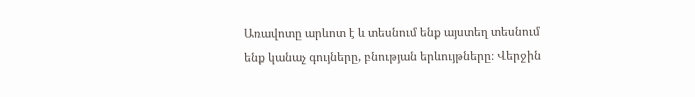Առավոտը արևոտ է և տեսնում ենք այստեղ տեսնում ենք կանաչ գույները, բնության երևույթները։ Վերջին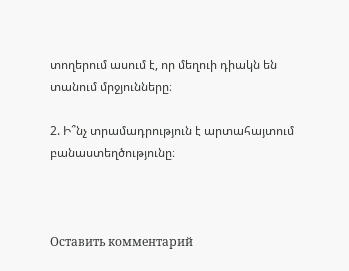տողերում ասում է, որ մեղուի դիակն են տանում մրջյունները։

2. Ի՞նչ տրամադրություն է արտահայտում բանաստեղծությունը։



Оставить комментарий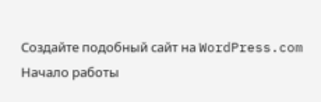Создайте подобный сайт на WordPress.com
Начало работы